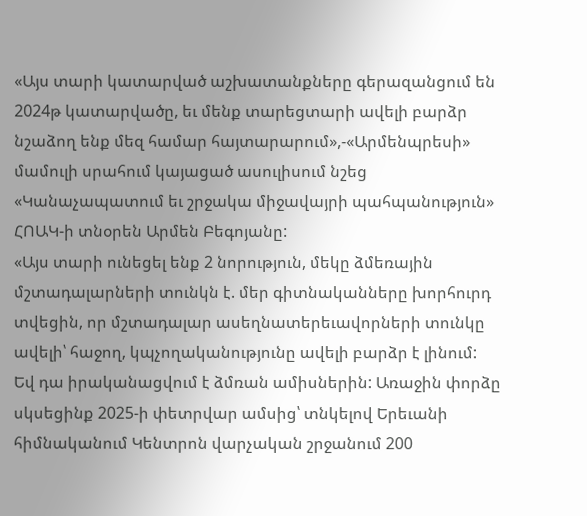«Այս տարի կատարված աշխատանքները գերազանցում են 2024թ կատարվածը, եւ մենք տարեցտարի ավելի բարձր նշաձող ենք մեզ համար հայտարարում»,-«Արմենպրեսի» մամուլի սրահում կայացած ասուլիսում նշեց «Կանաչապատում եւ շրջակա միջավայրի պահպանություն» ՀՈԱԿ-ի տնօրեն Արմեն Բեգոյանը:
«Այս տարի ունեցել ենք 2 նորություն, մեկը ձմեռային մշտադալարների տունկն է. մեր գիտնականները խորհուրդ տվեցին, որ մշտադալար ասեղնատերեւավորների տունկը ավելի՝ հաջող, կպչողականությունը ավելի բարձր է լինում: Եվ դա իրականացվում է ձմռան ամիսներին: Առաջին փորձը սկսեցինք 2025-ի փետրվար ամսից՝ տնկելով Երեւանի հիմնականում Կենտրոն վարչական շրջանում 200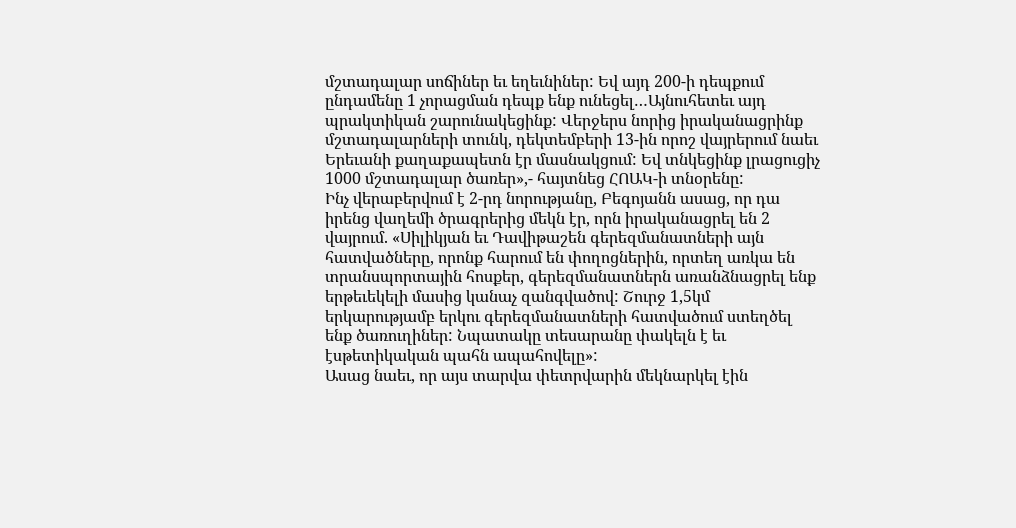մշտադալար սոճիներ եւ եղեւնիներ: Եվ այդ 200-ի դեպքում ընդամենը 1 չորացման դեպք ենք ունեցել…Այնուհետեւ այդ պրակտիկան շարունակեցինք: Վերջերս նորից իրականացրինք մշտադալարների տունկ, դեկտեմբերի 13-ին որոշ վայրերում նաեւ Երեւանի քաղաքապետն էր մասնակցում: Եվ տնկեցինք լրացուցիչ 1000 մշտադալար ծառեր»,- հայտնեց ՀՈԱԿ-ի տնօրենը:
Ինչ վերաբերվում է 2-րդ նորությանը, Բեգոյանն ասաց, որ դա իրենց վաղեմի ծրագրերից մեկն էր, որն իրականացրել են 2 վայրում. «Սիլիկյան եւ Դավիթաշեն գերեզմանատների այն հատվածները, որոնք հարում են փողոցներին, որտեղ առկա են տրանսպորտային հոսքեր, գերեզմանատներն առանձնացրել ենք երթեւեկելի մասից կանաչ զանգվածով: Շուրջ 1,5կմ երկարությամբ երկու գերեզմանատների հատվածում ստեղծել ենք ծառուղիներ: Նպատակը տեսարանը փակելն է եւ էսթետիկական պահն ապահովելը»:
Ասաց նաեւ, որ այս տարվա փետրվարին մեկնարկել էին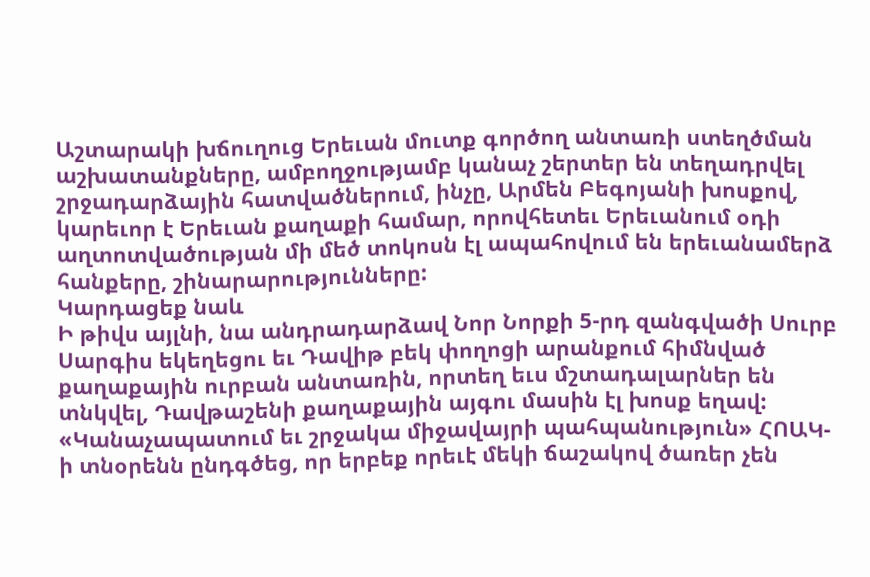Աշտարակի խճուղուց Երեւան մուտք գործող անտառի ստեղծման աշխատանքները, ամբողջությամբ կանաչ շերտեր են տեղադրվել շրջադարձային հատվածներում, ինչը, Արմեն Բեգոյանի խոսքով, կարեւոր է Երեւան քաղաքի համար, որովհետեւ Երեւանում օդի աղտոտվածության մի մեծ տոկոսն էլ ապահովում են երեւանամերձ հանքերը, շինարարությունները:
Կարդացեք նաև
Ի թիվս այլնի, նա անդրադարձավ Նոր Նորքի 5-րդ զանգվածի Սուրբ Սարգիս եկեղեցու եւ Դավիթ բեկ փողոցի արանքում հիմնված քաղաքային ուրբան անտառին, որտեղ եւս մշտադալարներ են տնկվել, Դավթաշենի քաղաքային այգու մասին էլ խոսք եղավ: «Կանաչապատում եւ շրջակա միջավայրի պահպանություն» ՀՈԱԿ-ի տնօրենն ընդգծեց, որ երբեք որեւէ մեկի ճաշակով ծառեր չեն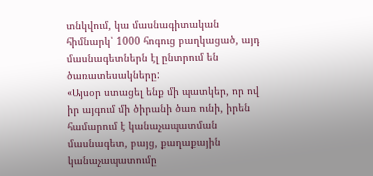տնկվում, կա մասնագիտական հիմնարկ՝ 1000 հոգուց բաղկացած, այդ մասնագետներն էլ ընտրում են ծառատեսակները:
«Այսօր ստացել ենք մի պատկեր, որ ով իր այգում մի ծիրանի ծառ ունի, իրեն համարում է կանաչապատման մասնագետ, բայց, քաղաքային կանաչապատումը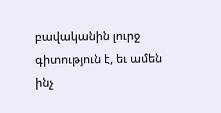բավականին լուրջ գիտություն է, եւ ամեն ինչ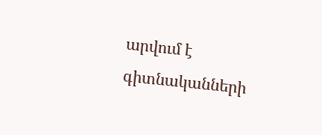արվում է գիտնականների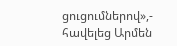ցուցումներով»,- հավելեց Արմեն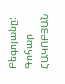Բեգոյանը:
Գոհար ՀԱԿՈԲՅԱՆ